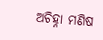ଅଚିହ୍ନା ମଣିଷ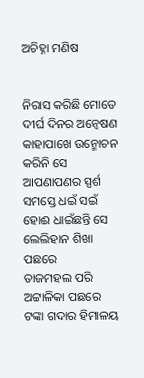ଅଚିହ୍ନା ମଣିଷ


ନିରାସ କରିଛି ମୋତେ ଦୀର୍ଘ ଦିନର ଅନ୍ୱେଷଣ
କାହାପାଖେ ଉନ୍ମୋଚନ କରିନି ସେ ଆପଣାପଣର ସ୍ପର୍ଶ
ସମସ୍ତେ ଧଇଁ ସଇଁ ହୋଈ ଧାଇଁଛନ୍ତି ସେ ଲେଲିହାନ ଶିଖା ପଛରେ
ତାଜମହଲ ପରି ଅଟ୍ଟାଳିକା ପଛରେ
ଟଙ୍କା ଗଦାର ହିମାଳୟ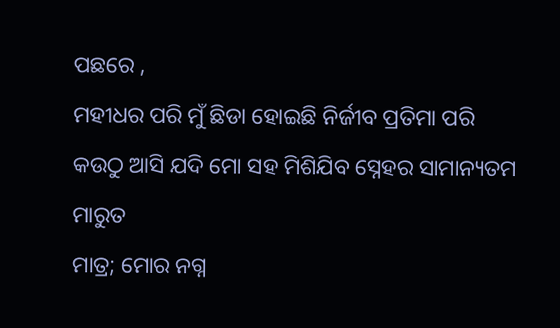ପଛରେ ,
ମହୀଧର ପରି ମୁଁ ଛିଡା ହୋଇଛି ନିର୍ଜୀବ ପ୍ରତିମା ପରି
କଉଠୁ ଆସି ଯଦି ମୋ ସହ ମିଶିଯିବ ସ୍ନେହର ସାମାନ୍ୟତମ ମାରୁତ
ମାତ୍ର; ମୋର ନଗ୍ନ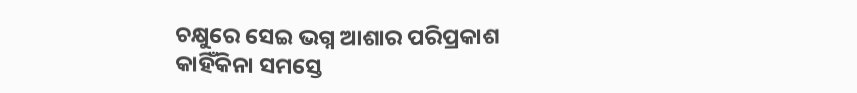ଚକ୍ଷୁରେ ସେଇ ଭଗ୍ନ ଆଶାର ପରିପ୍ରକାଶ
କାହିଁକିନା ସମସ୍ତେ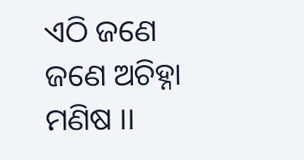ଏଠି ଜଣେ ଜଣେ ଅଚିହ୍ନା ମଣିଷ ।।